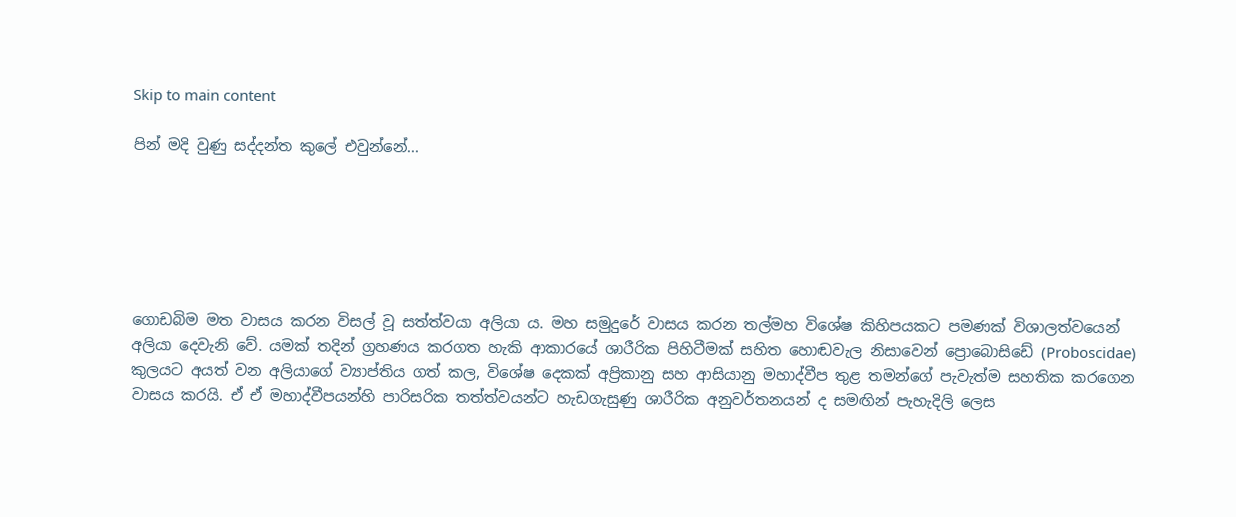Skip to main content

පින් මදි වුණු සද්දන්ත කුලේ එවුන්නේ...






ගොඩබිම මත වාසය කරන විසල් වූ සත්ත්වයා අලියා ය. මහ සමුදුරේ වාසය කරන තල්මහ විශේෂ කිහිපයකට පමණක්‌ විශාලත්වයෙන් අලියා දෙවැනි වේ. යමක්‌ තදින් ග්‍රහණය කරගත හැකි ආකාරයේ ශාරීරික පිහිටීමක්‌ සහිත හොඬවැල නිසාවෙන් ප්‍රොබොසිඩේ (Proboscidae) කුලයට අයත් වන අලියාගේ ව්‍යාප්තිය ගත් කල, විශේෂ දෙකක්‌ අප්‍රිකානු සහ ආසියානු මහාද්වීප තුළ තමන්ගේ පැවැත්ම සහතික කරගෙන වාසය කරයි. ඒ ඒ මහාද්වීපයන්හි පාරිසරික තත්ත්වයන්ට හැඩගැසුණු ශාරීරික අනුවර්තනයන් ද සමඟින් පැහැදිලි ලෙස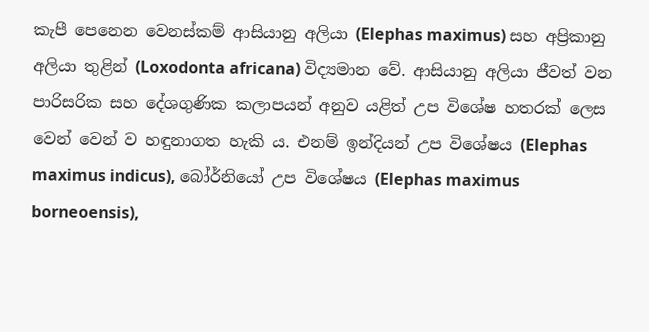කැපී පෙනෙන වෙනස්‌කම් ආසියානු අලියා (Elephas maximus) සහ අප්‍රිකානු අලියා තුළින් (Loxodonta africana) විද්‍යමාන වේ. ආසියානු අලියා ජීවත් වන පාරිසරික සහ දේශගුණික කලාපයන් අනුව යළිත් උප විශේෂ හතරක්‌ ලෙස වෙන් වෙන් ව හඳුනාගත හැකි ය. එනම් ඉන්දියන් උප විශේෂය (Elephas maximus indicus), බෝර්නියෝ උප විශේෂය (Elephas maximus borneoensis),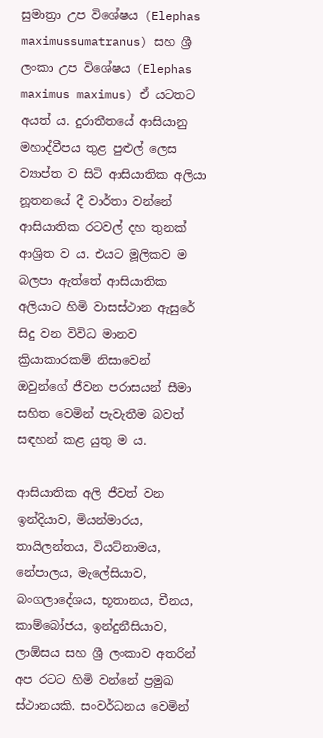සුමාත්‍රා උප විශේෂය (Elephas maximussumatranus) සහ ශ්‍රී ලංකා උප විශේෂය (Elephas maximus maximus) ඒ යටතට අයත් ය. දුරාතීතයේ ආසියානු මහාද්වීපය තුළ පුළුල් ලෙස ව්‍යාප්ත ව සිටි ආසියාතික අලියා නූතනයේ දී වාර්තා වන්නේ ආසියාතික රටවල් දහ තුනක්‌ ආශ්‍රිත ව ය. එයට මූලිකව ම බලපා ඇත්තේ ආසියාතික අලියාට හිමි වාසස්‌ථාන ඇසුරේ සිදු වන විවිධ මානව ක්‍රියාකාරකම් නිසාවෙන් ඔවුන්ගේ ජීවන පරාසයන් සීමා සහිත වෙමින් පැවැතීම බවත් සඳහන් කළ යුතු ම ය.

ආසියාතික අලි ජීවත් වන ඉන්දියාව, මියන්මාරය, තායිලන්තය, වියට්‌නාමය, නේපාලය, මැලේසියාව, බංගලාදේශය, භූතානය, චීනය, කාම්බෝජය, ඉන්දුනීසියාව, ලාඕසය සහ ශ්‍රී ලංකාව අතරින් අප රටට හිමි වන්නේ ප්‍රමුඛ ස්‌ථානයකි. සංවර්ධනය වෙමින්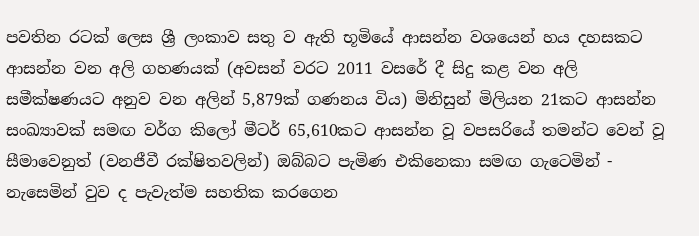පවතින රටක්‌ ලෙස ශ්‍රී ලංකාව සතු ව ඇති භූමියේ ආසන්න වශයෙන් හය දහසකට ආසන්න වන අලි ගහණයක්‌ (අවසන් වරට 2011 වසරේ දී සිදු කළ වන අලි සමීක්ෂණයට අනුව වන අලින් 5,879ක්‌ ගණනය විය) මිනිසුන් මිලියන 21කට ආසන්න සංඛ්‍යාවක්‌ සමඟ වර්ග කිලෝ මීටර් 65,610කට ආසන්න වූ වපසරියේ තමන්ට වෙන් වූ සීමාවෙනුත් (වනජීවී රක්ෂිතවලින්) ඔබ්බට පැමිණ එකිනෙකා සමඟ ගැටෙමින් - නැසෙමින් වුව ද පැවැත්ම සහතික කරගෙන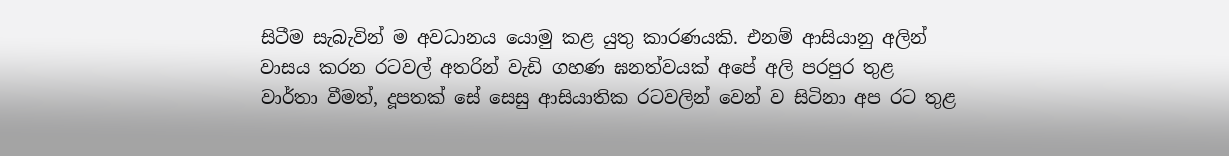සිටීම සැබැවින් ම අවධානය යොමු කළ යුතු කාරණයකි. එනම් ආසියානු අලින් වාසය කරන රටවල් අතරින් වැඩි ගහණ ඝනත්වයක්‌ අපේ අලි පරපුර තුළ වාර්තා වීමත්, දූපතක්‌ සේ සෙසු ආසියාතික රටවලින් වෙන් ව සිටිනා අප රට තුළ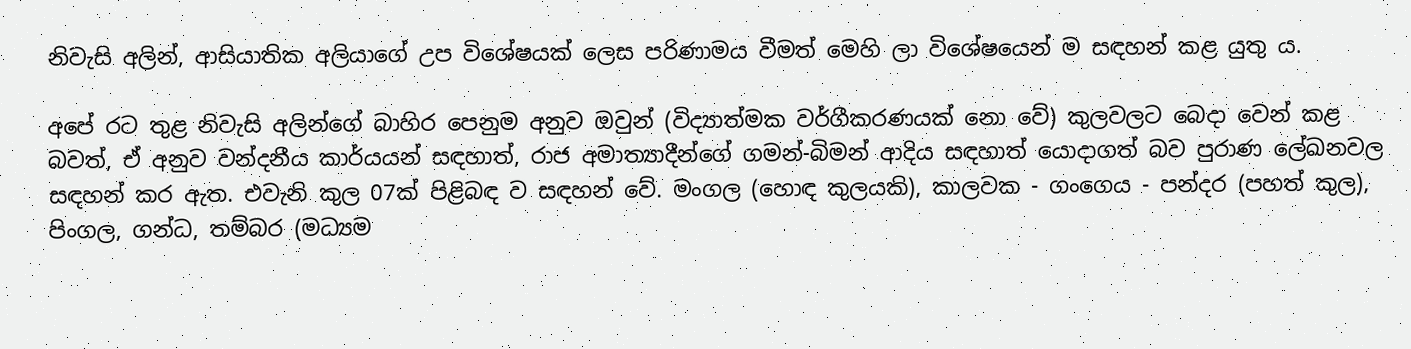නිවැසි අලින්, ආසියාතික අලියාගේ උප විශේෂයක්‌ ලෙස පරිණාමය වීමත් මෙහි ලා විශේෂයෙන් ම සඳහන් කළ යුතු ය.

අපේ රට තුළ නිවැසි අලින්ගේ බාහිර පෙනුම අනුව ඔවුන් (විද්‍යාත්මක වර්ගීකරණයක්‌ නො වේ) කුලවලට බෙදා වෙන් කළ බවත්, ඒ අනුව වන්දනීය කාර්යයන් සඳහාත්, රාජ අමාත්‍යාදීන්ගේ ගමන්-බිමන් ආදිය සඳහාත් යොදාගත් බව පුරාණ ලේඛනවල සඳහන් කර ඇත. එවැනි කුල 07ක්‌ පිළිබඳ ව සඳහන් වේ. මංගල (හොඳ කුලයකි), කාලවක - ගංගෙය - පන්දර (පහත් කුල), පිංගල, ගන්ධ, තම්බර (මධ්‍යම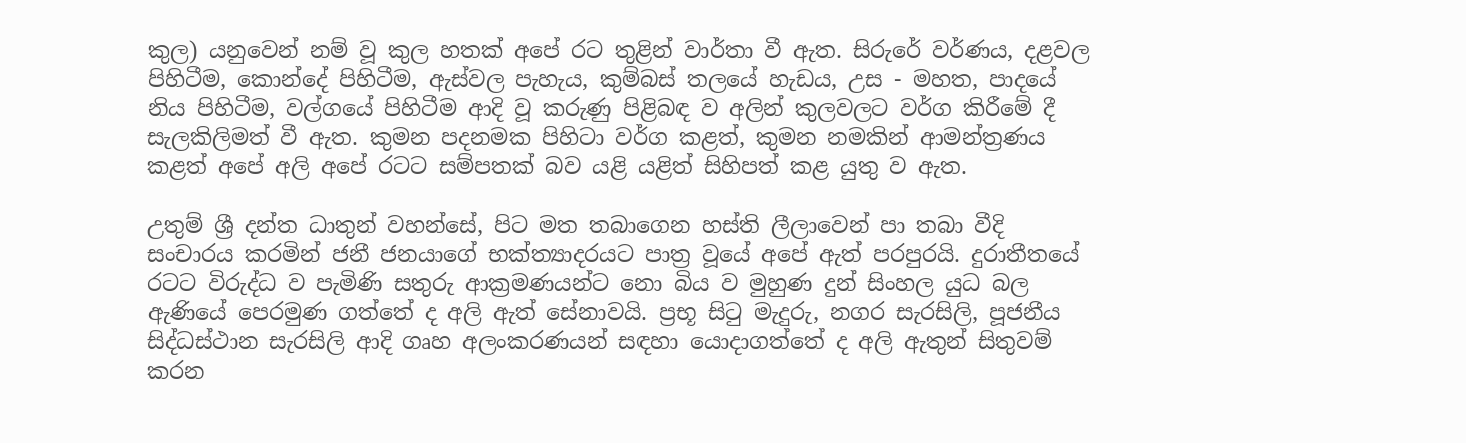කුල) යනුවෙන් නම් වූ කුල හතක්‌ අපේ රට තුළින් වාර්තා වී ඇත. සිරුරේ වර්ණය, දළවල පිහිටීම, කොන්දේ පිහිටීම, ඇස්‌වල පැහැය, කුම්බස්‌ තලයේ හැඩය, උස - මහත, පාදයේ නිය පිහිටීම, වල්ගයේ පිහිටීම ආදි වූ කරුණු පිළිබඳ ව අලින් කුලවලට වර්ග කිරීමේ දී සැලකිලිමත් වී ඇත. කුමන පදනමක පිහිටා වර්ග කළත්, කුමන නමකින් ආමන්ත්‍රණය කළත් අපේ අලි අපේ රටට සම්පතක්‌ බව යළි යළිත් සිහිපත් කළ යුතු ව ඇත.

උතුම් ශ්‍රී දන්ත ධාතුන් වහන්සේ, පිට මත තබාගෙන හස්‌ති ලීලාවෙන් පා තබා වීදි සංචාරය කරමින් ජනී ජනයාගේ භක්‌ත්‍යාදරයට පාත්‍ර වූයේ අපේ ඇත් පරපුරයි. දුරාතීතයේ රටට විරුද්ධ ව පැමිණි සතුරු ආක්‍රමණයන්ට නො බිය ව මුහුණ දුන් සිංහල යුධ බල ඇණියේ පෙරමුණ ගත්තේ ද අලි ඇත් සේනාවයි. ප්‍රභූ සිටු මැදුරු, නගර සැරසිලි, පූජනීය සිද්ධස්‌ථාන සැරසිලි ආදි ගෘහ අලංකරණයන් සඳහා යොදාගත්තේ ද අලි ඇතුන් සිතුවම් කරන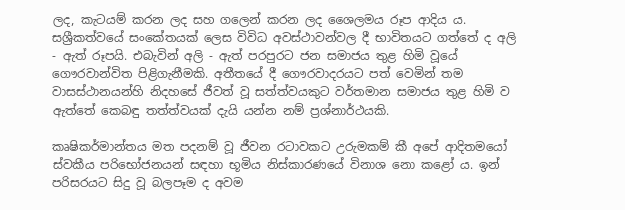ලද, කැටයම් කරන ලද සහ ගලෙන් කරන ලද ශෛලමය රූප ආදිය ය. සශ්‍රීකත්වයේ සංකේතයක්‌ ලෙස විවිධ අවස්‌ථාවන්වල දී භාවිතයට ගත්තේ ද අලි - ඇත් රූපයි. එබැවින් අලි - ඇත් පරපුරට ජන සමාජය තුළ හිමි වූයේ ගෞරවාන්විත පිළිගැනීමකි. අතීතයේ දී ගෞරවාදරයට පත් වෙමින් තම වාසස්‌ථානයන්හි නිදහසේ ජීවත් වූ සත්ත්වයකුට වර්තමාන සමාජය තුළ හිමි ව ඇත්තේ කෙබඳු තත්ත්වයක්‌ දැයි යන්න නම් ප්‍රශ්නාර්ථයකි.

කෘෂිකර්මාන්තය මත පදනම් වූ ජීවන රටාවකට උරුමකම් කී අපේ ආදිතමයෝ ස්‌වකීය පරිභෝජනයන් සඳහා භූමිය නිස්‌කාරණයේ විනාශ නො කළෝ ය. ඉන් පරිසරයට සිදු වූ බලපෑම ද අවම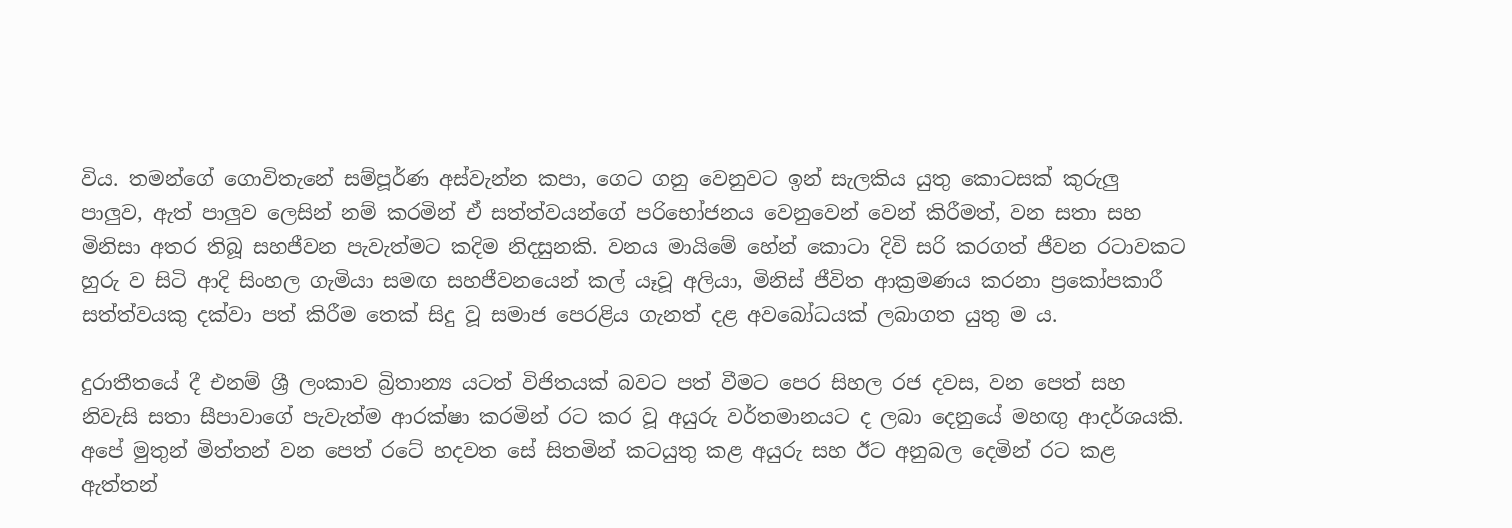විය. තමන්ගේ ගොවිතැනේ සම්පූර්ණ අස්‌වැන්න කපා, ගෙට ගනු වෙනුවට ඉන් සැලකිය යුතු කොටසක්‌ කුරුලු පාලුව, ඇත් පාලුව ලෙසින් නම් කරමින් ඒ සත්ත්වයන්ගේ පරිභෝජනය වෙනුවෙන් වෙන් කිරීමත්, වන සතා සහ මිනිසා අතර තිබූ සහජීවන පැවැත්මට කදිම නිදසුනකි. වනය මායිමේ හේන් කොටා දිවි සරි කරගත් ජීවන රටාවකට හුරු ව සිටි ආදි සිංහල ගැමියා සමඟ සහජීවනයෙන් කල් යෑවූ අලියා, මිනිස්‌ ජීවිත ආක්‍රමණය කරනා ප්‍රකෝපකාරී සත්ත්වයකු දක්‌වා පත් කිරීම තෙක්‌ සිදු වූ සමාජ පෙරළිය ගැනත් දළ අවබෝධයක්‌ ලබාගත යුතු ම ය.

දුරාතීතයේ දී එනම් ශ්‍රී ලංකාව බ්‍රිතාන්‍ය යටත් විජිතයක්‌ බවට පත් වීමට පෙර සිහල රජ දවස, වන පෙත් සහ නිවැසි සතා සීපාවාගේ පැවැත්ම ආරක්ෂා කරමින් රට කර වූ අයුරු වර්තමානයට ද ලබා දෙනුයේ මහඟු ආදර්ශයකි. අපේ මුතුන් මිත්තන් වන පෙත් රටේ හදවත සේ සිතමින් කටයුතු කළ අයුරු සහ ඊට අනුබල දෙමින් රට කළ ඇත්තන්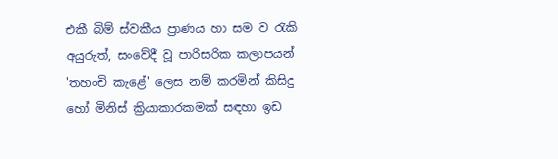එකී බිම් ස්‌වකීය ප්‍රාණය හා සම ව රැකි අයුරුත්, සංවේදී වූ පාරිසරික කලාපයන් 'තහංචි කැළේ' ලෙස නම් කරමින් කිසිදු හෝ මිනිස්‌ ක්‍රියාකාරකමක්‌ සඳහා ඉඩ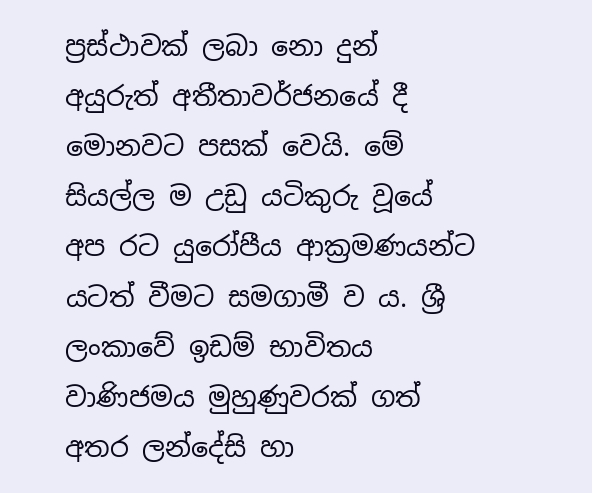ප්‍රස්‌ථාවක්‌ ලබා නො දුන් අයුරුත් අතීතාවර්ජනයේ දී මොනවට පසක්‌ වෙයි. මේ සියල්ල ම උඩු යටිකුරු වූයේ අප රට යුරෝපීය ආක්‍රමණයන්ට යටත් වීමට සමගාමී ව ය. ශ්‍රී ලංකාවේ ඉඩම් භාවිතය වාණිජමය මුහුණුවරක්‌ ගත් අතර ලන්දේසි හා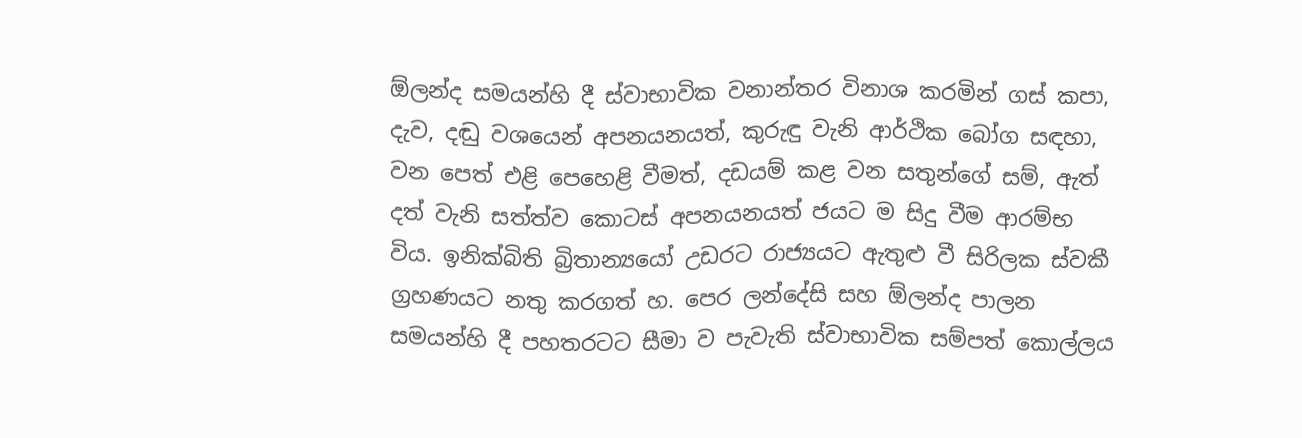ඕලන්ද සමයන්හි දී ස්‌වාභාවික වනාන්තර විනාශ කරමින් ගස්‌ කපා, දැව, දඬු වශයෙන් අපනයනයත්, කුරුඳු වැනි ආර්ථික බෝග සඳහා, වන පෙත් එළි පෙහෙළි වීමත්, දඩයම් කළ වන සතුන්ගේ සම්, ඇත් දත් වැනි සත්ත්ව කොටස්‌ අපනයනයත් ජයට ම සිදු වීම ආරම්භ විය. ඉනික්‌බිති බ්‍රිතාන්‍යයෝ උඩරට රාජ්‍යයට ඇතුළු වී සිරිලක ස්‌වකී ග්‍රහණයට නතු කරගත් හ. පෙර ලන්දේසි සහ ඕලන්ද පාලන සමයන්හි දී පහතරටට සීමා ව පැවැති ස්‌වාභාවික සම්පත් කොල්ලය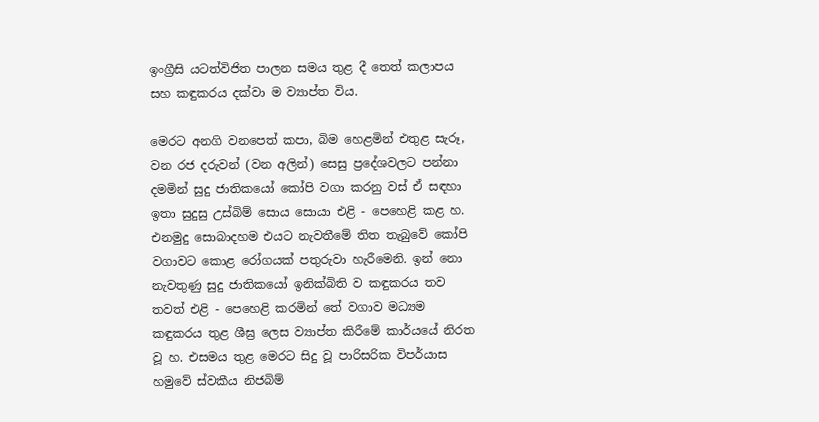ඉංග්‍රීසි යටත්විජිත පාලන සමය තුළ දී තෙත් කලාපය සහ කඳුකරය දක්‌වා ම ව්‍යාප්ත විය.

මෙරට අනගි වනපෙත් කපා, බිම හෙළමින් එතුළ සැරූ, වන රජ දරුවන් (වන අලින්) සෙසු ප්‍රදේශවලට පන්නා දමමින් සුදු ජාතිකයෝ කෝපි වගා කරනු වස්‌ ඒ සඳහා ඉතා සුදුසු උස්‌බිම් සොය සොයා එළි - පෙහෙළි කළ හ. එනමුදු සොබාදහම එයට නැවතීමේ තිත තැබුවේ කෝපි වගාවට කොළ රෝගයක්‌ පතුරුවා හැරීමෙනි. ඉන් නො නැවතුණු සුදු ජාතිකයෝ ඉනික්‌බිති ව කඳුකරය තව තවත් එළි - පෙහෙළි කරමින් තේ වගාව මධ්‍යම කඳුකරය තුළ ශීඝ්‍ර ලෙස ව්‍යාප්ත කිරීමේ කාර්යයේ නිරත වූ හ. එසමය තුළ මෙරට සිදු වූ පාරිසරික විපර්යාස හමුවේ ස්‌වකීය නිජබිම්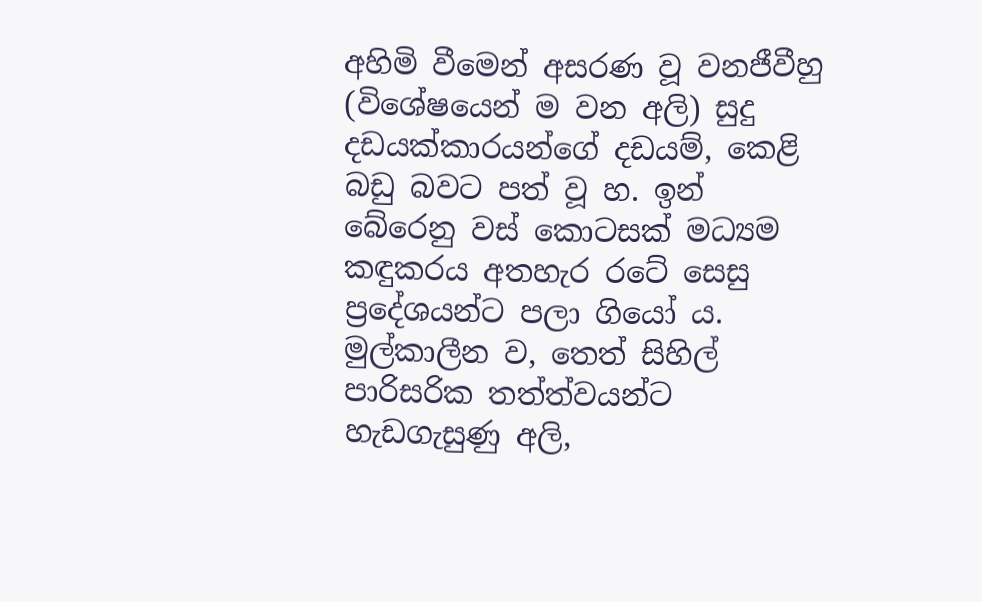අහිමි වීමෙන් අසරණ වූ වනජීවීහු (විශේෂයෙන් ම වන අලි) සුදු දඩයක්‌කාරයන්ගේ දඩයම්, කෙළි බඩු බවට පත් වූ හ. ඉන් බේරෙනු වස්‌ කොටසක්‌ මධ්‍යම කඳුකරය අතහැර රටේ සෙසු ප්‍රදේශයන්ට පලා ගියෝ ය. මුල්කාලීන ව, තෙත් සිහිල් පාරිසරික තත්ත්වයන්ට හැඩගැසුණු අලි,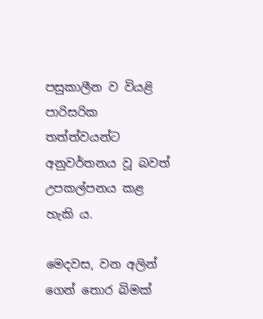පසුකාලීන ව වියළි පාරිසරික තත්ත්වයන්ට අනුවර්තනය වූ බවත් උපකල්පනය කළ හැකි ය.

මෙදවස, වන අලින් ගෙන් තොර බිමක්‌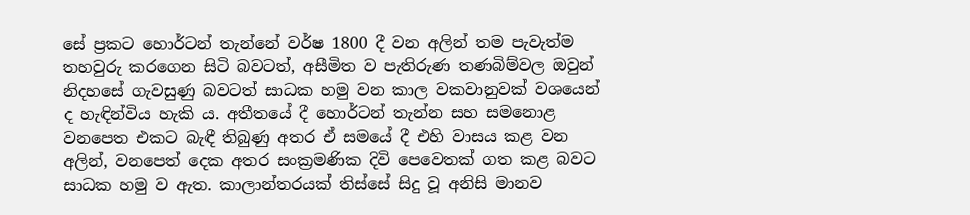සේ ප්‍රකට හොර්ටන් තැන්නේ වර්ෂ 1800 දී වන අලින් තම පැවැත්ම තහවුරු කරගෙන සිටි බවටත්, අසීමිත ව පැතිරුණ තණබිම්වල ඔවුන් නිදහසේ ගැවසුණු බවටත් සාධක හමු වන කාල වකවානුවක්‌ වශයෙන් ද හැඳින්විය හැකි ය. අතීතයේ දී හොර්ටන් තැන්න සහ සමනොළ වනපෙත එකට බැඳී තිබුණු අතර ඒ සමයේ දී එහි වාසය කළ වන අලින්, වනපෙත් දෙක අතර සංක්‍රමණික දිවි පෙවෙතක්‌ ගත කළ බවට සාධක හමු ව ඇත. කාලාන්තරයක්‌ තිස්‌සේ සිදු වූ අනිසි මානව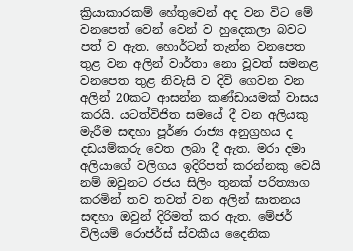ක්‍රියාකාරකම් හේතුවෙන් අද වන විට මේ වනපෙත් වෙන් වෙන් ව හුදෙකලා බවට පත් ව ඇත. හොර්ටන් තැන්න වනපෙත තුළ වන අලින් වාර්තා නො වූවත් සමනළ වනපෙත තුළ නිවැසි ව දිවි ගෙවන වන අලින් 20කට ආසන්න කණ්‌ඩායමක්‌ වාසය කරයි. යටත්විජිත සමයේ දී වන අලියකු මැරීම සඳහා පූර්ණ රාජ්‍ය අනුග්‍රහය ද දඩයම්කරු වෙත ලබා දී ඇත. මරා දමා අලියාගේ වලිගය ඉදිරිපත් කරන්නකු වෙයි නම් ඔවුනට රජය සිලිං තුනක්‌ පරිත්‍යාග කරමින් තව තවත් වන අලින් ඝාතනය සඳහා ඔවුන් දිරිමත් කර ඇත. මේජර් විලියම් රොජර්ස්‌ ස්‌වකීය දෛනික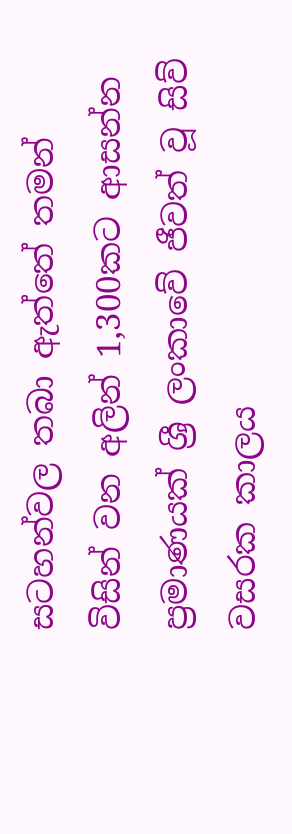සටහන්වල තබා ඇත්තේ තමන් විසින් වන අලින් 1,300කට ආසන්න ප්‍රමාණයක්‌ ශ්‍රී ලංකාවේ ජීවත් වූ සිව් වසරක කාලය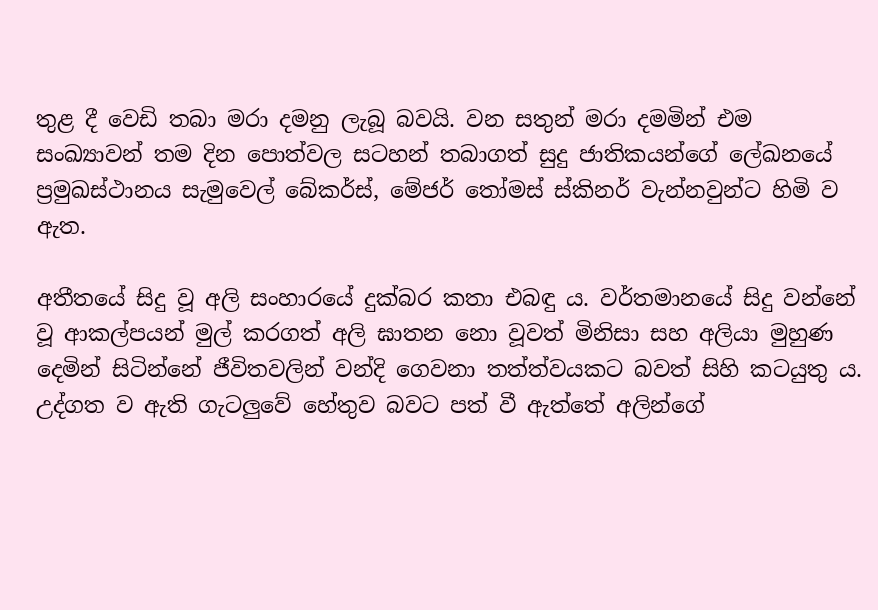තුළ දී වෙඩි තබා මරා දමනු ලැබූ බවයි. වන සතුන් මරා දමමින් එම සංඛ්‍යාවන් තම දින පොත්වල සටහන් තබාගත් සුදු ජාතිකයන්ගේ ලේඛනයේ ප්‍රමුඛස්‌ථානය සැමුවෙල් බේකර්ස්‌, මේජර් තෝමස්‌ ස්‌කිනර් වැන්නවුන්ට හිමි ව ඇත.

අතීතයේ සිදු වූ අලි සංහාරයේ දුක්‌බර කතා එබඳු ය. වර්තමානයේ සිදු වන්නේ වූ ආකල්පයන් මුල් කරගත් අලි ඝාතන නො වූවත් මිනිසා සහ අලියා මුහුණ දෙමින් සිටින්නේ ජීවිතවලින් වන්දි ගෙවනා තත්ත්වයකට බවත් සිහි කටයුතු ය. උද්ගත ව ඇති ගැටලුවේ හේතුව බවට පත් වී ඇත්තේ අලින්ගේ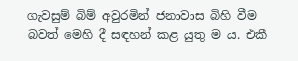ගැවසුම් බිම් අවුරමින් ජනාවාස බිහි වීම බවත් මෙහි දී සඳහන් කළ යුතු ම ය. එකී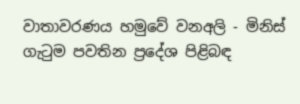වාතාවරණය හමුවේ වනඅලි - මිනිස්‌ ගැටුම පවතින ප්‍රදේශ පිළිබඳ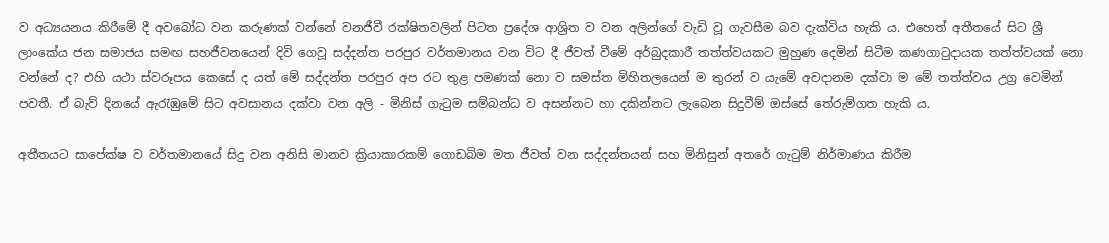ව අධ්‍යයනය කිරීමේ දී අවබෝධ වන කරුණක්‌ වන්නේ වනජීවී රක්ෂිතවලින් පිටත ප්‍රදේශ ආශ්‍රිත ව වන අලින්ගේ වැඩි වූ ගැවසීම බව දැක්‌විය හැකි ය. එහෙත් අතීතයේ සිට ශ්‍රී ලාංකේය ජන සමාජය සමඟ සහජීවනයෙන් දිවි ගෙවූ සද්දන්ත පරපුර වර්තමානය වන විට දී ජීවත් වීමේ අර්බුදකාරී තත්ත්වයකට මුහුණ දෙමින් සිටීම කණගාටුදායක තත්ත්වයක්‌ නො වන්නේ ද? එහි යථා ස්‌වරූපය කෙසේ ද යත් මේ සද්දන්ත පරපුර අප රට තුළ පමණක්‌ නො ව සමස්‌ත මිහිතලයෙන් ම තුරන් ව යැමේ අවදානම දක්‌වා ම මේ තත්ත්වය උග්‍ර වෙමින් පවතී. ඒ බැව් දිනයේ ඇරැඹුමේ සිට අවසානය දක්‌වා වන අලි - මිනිස්‌ ගැටුම සම්බන්ධ ව අසන්නට හා දකින්නට ලැබෙන සිදුවීම් ඔස්‌සේ තේරුම්ගත හැකි ය.

අතීතයට සාපේක්ෂ ව වර්තමානයේ සිදු වන අනිසි මානව ක්‍රියාකාරකම් ගොඩබිම මත ජීවත් වන සද්දන්තයන් සහ මිනිසුන් අතරේ ගැටුම් නිර්මාණය කිරීම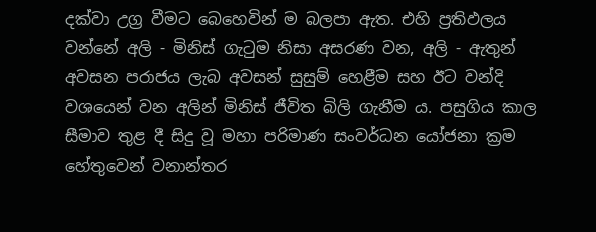දක්‌වා උග්‍ර වීමට බෙහෙවින් ම බලපා ඇත. එහි ප්‍රතිඵලය වන්නේ අලි - මිනිස්‌ ගැටුම නිසා අසරණ වන, අලි - ඇතුන් අවසන පරාජය ලැබ අවසන් සුසුම් හෙළීම සහ ඊට වන්දි වශයෙන් වන අලින් මිනිස්‌ ජීවිත බිලි ගැනීම ය. පසුගිය කාල සීමාව තුළ දී සිදු වූ මහා පරිමාණ සංවර්ධන යෝජනා ක්‍රම හේතුවෙන් වනාන්තර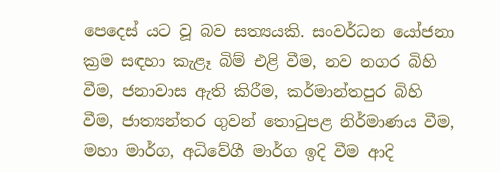පෙදෙස්‌ යට වූ බව සත්‍යයකි. සංවර්ධන යෝජනා ක්‍රම සඳහා කැළෑ බිම් එළි වීම, නව නගර බිහි වීම, ජනාවාස ඇති කිරීම, කර්මාන්තපුර බිහි වීම, ජාත්‍යන්තර ගුවන් තොටුපළ නිර්මාණය වීම, මහා මාර්ග, අධිවේගී මාර්ග ඉදි වීම ආදි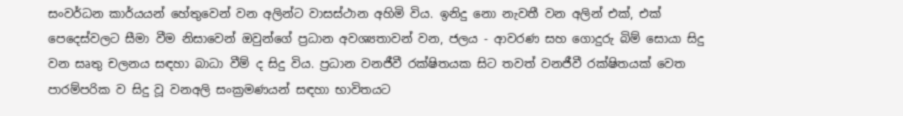සංවර්ධන කාර්යයන් හේතුවෙන් වන අලින්ට වාසස්‌ථාන අහිමි විය. ඉනිදු නො නැවතී වන අලින් එක්‌, එක්‌ පෙදෙස්‌වලට සීමා වීම නිසාවෙන් ඔවුන්ගේ ප්‍රධාන අවශ්‍යතාවන් වන, ජලය - ආවරණ සහ ගොදුරු බිම් සොයා සිදු වන සෘතු චලනය සඳහා බාධා වීම් ද සිදු විය. ප්‍රධාන වනජීවී රක්ෂිතයක සිට තවත් වනජීවී රක්ෂිතයක්‌ වෙත පාරම්පරික ව සිදු වූ වනඅලි සංක්‍රමණයන් සඳහා භාවිතයට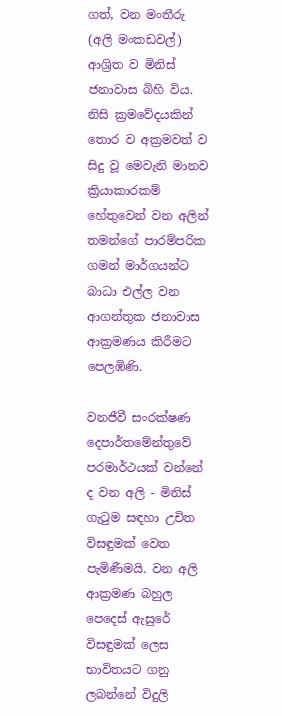ගත්, වන මංතීරු (අලි මංකඩවල්) ආශ්‍රිත ව මිනිස්‌ ජනාවාස බිහි විය. නිසි ක්‍රමවේදයකින් තොර ව අක්‍රමවත් ව සිදු වූ මෙවැනි මානව ක්‍රියාකාරකම් හේතුවෙන් වන අලින් තමන්ගේ පාරම්පරික ගමන් මාර්ගයන්ට බාධා එල්ල වන ආගන්තුක ජනාවාස ආක්‍රමණය කිරීමට පෙලඹිණි.

වනජීවී සංරක්ෂණ දෙපාර්තමේන්තුවේ පරමාර්ථයක්‌ වන්නේ ද වන අලි - මිනිස්‌ ගැටුම සඳහා උචිත විසඳුමක්‌ වෙත පැමිණීමයි. වන අලි ආක්‍රමණ බහුල පෙදෙස්‌ ඇසුරේ විසඳුමක්‌ ලෙස භාවිතයට ගනු ලබන්නේ විදුලි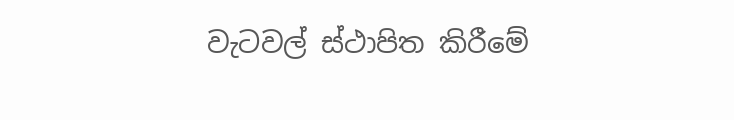වැටවල් ස්‌ථාපිත කිරීමේ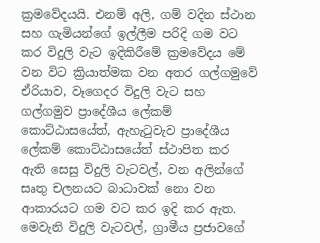ක්‍රමවේදයයි. එනම් අලි, ගම් වදින ස්‌ථාන සහ ගැමියන්ගේ ඉල්ලීම පරිදි ගම වට කර විදුලි වැට ඉදිකිරීමේ ක්‍රමවේදය මේ වන විට ක්‍රියාත්මක වන අතර ගල්ගමුවේ ඒරියාව, වෑගෙදර විදුලි වැට සහ ගල්ගමුව ප්‍රාදේශීය ලේකම් කොට්‌ඨාසයේත්, ඇහැටුවැව ප්‍රාදේශීය ලේකම් කොට්‌ඨාසයේත් ස්‌ථාපිත කර ඇති සෙසු විදුලි වැටවල්, වන අලින්ගේ සෘතු චලනයට බාධාවක්‌ නො වන ආකාරයට ගම වට කර ඉදි කර ඇත. මෙවැනි විදුලි වැටවල්, ග්‍රාමීය ප්‍රජාවගේ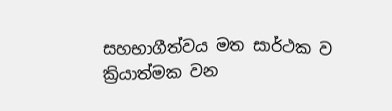සහභාගීත්වය මත සාර්ථක ව ක්‍රියාත්මක වන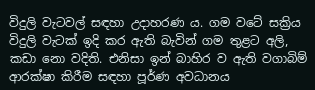විදුලි වැටවල් සඳහා උදාහරණ ය. ගම වටේ සක්‍රිය විදුලි වැටක්‌ ඉදි කර ඇති බැවින් ගම තුළට අලි, කඩා නො වදිති. එනිසා ඉන් බාහිර ව ඇති වගාබිම් ආරක්ෂා කිරීම සඳහා පූර්ණ අවධානය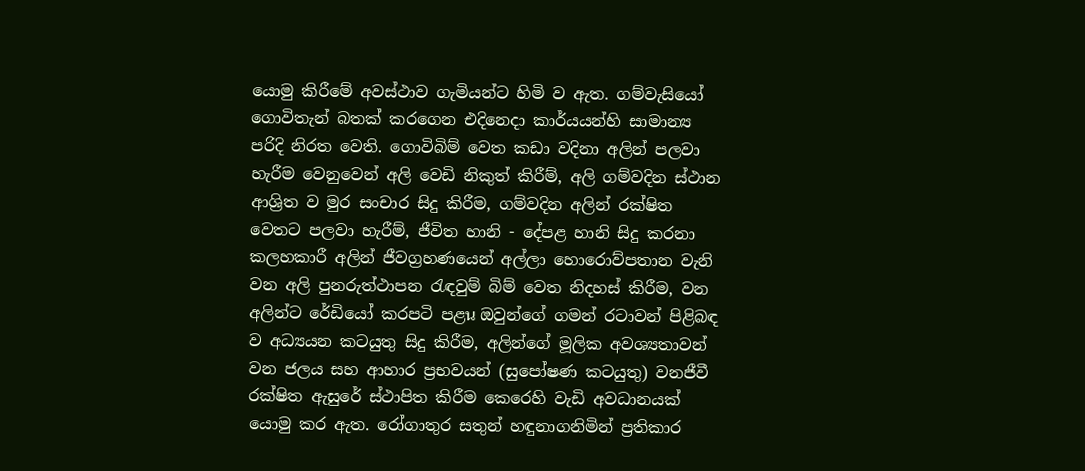යොමු කිරීමේ අවස්‌ථාව ගැමියන්ට හිමි ව ඇත. ගම්වැසියෝ ගොවිතැන් බතක්‌ කරගෙන එදිනෙදා කාර්යයන්හි සාමාන්‍ය පරිදි නිරත වෙති. ගොවිබිම් වෙත කඩා වදිනා අලින් පලවා හැරීම වෙනුවෙන් අලි වෙඩි නිකුත් කිරීම්, අලි ගම්වදින ස්‌ථාන ආශ්‍රිත ව මුර සංචාර සිදු කිරීම, ගම්වදින අලින් රක්ෂිත වෙතට පලවා හැරීම්, ජීවිත හානි - දේපළ හානි සිදු කරනා කලහකාරී අලින් ජීවග්‍රහණයෙන් අල්ලා හොරොව්පතාන වැනි වන අලි පුනරුත්ථාපන රැඳවුම් බිම් වෙත නිදහස්‌ කිරීම, වන අලින්ට රේඩියෝ කරපටි පළน ඔවුන්ගේ ගමන් රටාවන් පිළිබඳ ව අධ්‍යයන කටයුතු සිදු කිරීම, අලින්ගේ මූලික අවශ්‍යතාවන් වන ජලය සහ ආහාර ප්‍රභවයන් (සුපෝෂණ කටයුතු) වනජීවී රක්ෂිත ඇසුරේ ස්‌ථාපිත කිරීම කෙරෙහි වැඩි අවධානයක්‌ යොමු කර ඇත. රෝගාතුර සතුන් හඳුනාගනිමින් ප්‍රතිකාර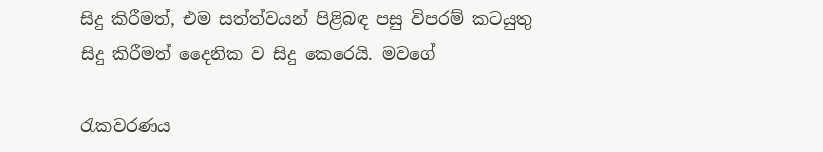සිදු කිරීමත්, එම සත්ත්වයන් පිළිබඳ පසු විපරම් කටයුතු සිදු කිරීමත් දෛනික ව සිදු කෙරෙයි. මවගේ

රැකවරණය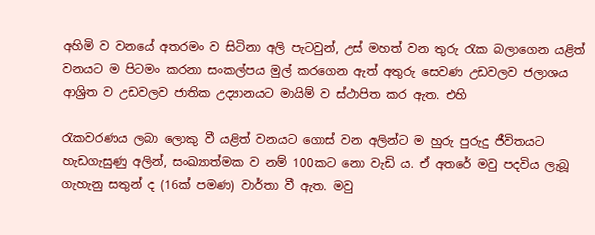අහිමි ව වනයේ අතරමං ව සිටිනා අලි පැටවුන්, උස්‌ මහත් වන තුරු රැක බලාගෙන යළිත් වනයට ම පිටමං කරනා සංකල්පය මුල් කරගෙන ඇත් අතුරු සෙවණ උඩවලව ජලාශය ආශ්‍රිත ව උඩවලව ජාතික උද්‍යානයට මායිම් ව ස්‌ථාපිත කර ඇත. එහි

රැකවරණය ලබා ලොකු වී යළිත් වනයට ගොස්‌ වන අලින්ට ම හුරු පුරුදු ජීවිතයට හැඩගැසුණු අලින්, සංඛ්‍යාත්මක ව නම් 100කට නො වැඩි ය. ඒ අතරේ මවු පදවිය ලැබූ ගැහැනු සතුන් ද (16ක්‌ පමණ) වාර්තා වී ඇත. මවු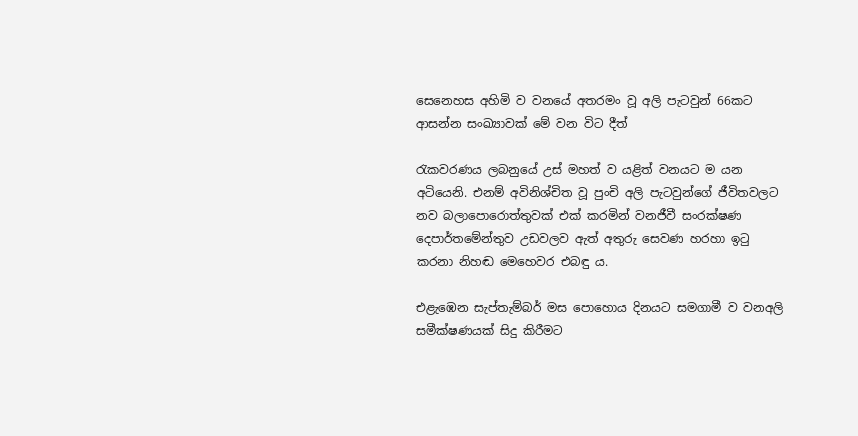සෙනෙහස අහිමි ව වනයේ අතරමං වූ අලි පැටවුන් 66කට ආසන්න සංඛ්‍යාවක්‌ මේ වන විට දීත්

රැකවරණය ලබනුයේ උස්‌ මහත් ව යළිත් වනයට ම යන අටියෙනි. එනම් අවිනිශ්චිත වූ පුංචි අලි පැටවුන්ගේ ජීවිතවලට නව බලාපොරොත්තුවක්‌ එක්‌ කරමින් වනජීවී සංරක්ෂණ දෙපාර්තමේන්තුව උඩවලව ඇත් අතුරු සෙවණ හරහා ඉටු කරනා නිහඬ මෙහෙවර එබඳු ය.

එළැඹෙන සැප්තැම්බර් මස පොහොය දිනයට සමගාමී ව වනඅලි සමීක්ෂණයක්‌ සිදු කිරීමට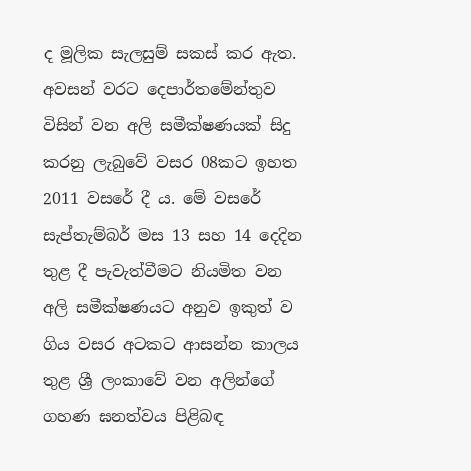ද මූලික සැලසුම් සකස්‌ කර ඇත. අවසන් වරට දෙපාර්තමේන්තුව විසින් වන අලි සමීක්ෂණයක්‌ සිදු කරනු ලැබුවේ වසර 08කට ඉහත 2011 වසරේ දී ය. මේ වසරේ සැප්තැම්බර් මස 13 සහ 14 දෙදින තුළ දී පැවැත්වීමට නියමිත වන අලි සමීක්ෂණයට අනුව ඉකුත් ව ගිය වසර අටකට ආසන්න කාලය තුළ ශ්‍රී ලංකාවේ වන අලින්ගේ ගහණ ඝනත්වය පිළිබඳ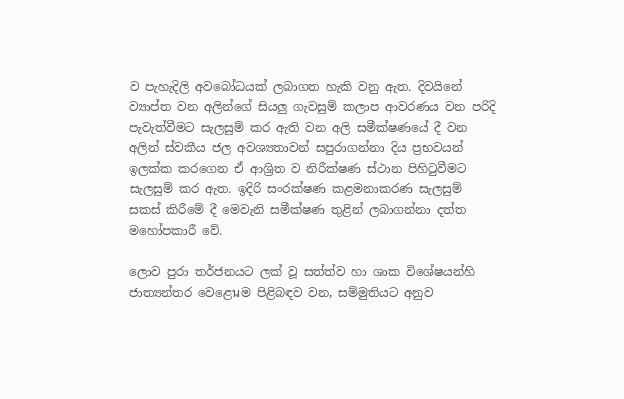ව පැහැදිලි අවබෝධයක්‌ ලබාගත හැකි වනු ඇත. දිවයිනේ ව්‍යාප්ත වන අලින්ගේ සියලු ගැවසුම් කලාප ආවරණය වන පරිදි පැවැත්වීමට සැලසුම් කර ඇති වන අලි සමීක්ෂණයේ දී වන අලින් ස්‌වකීය ජල අවශ්‍යතාවන් සපුරාගන්නා දිය ප්‍රභවයන් ඉලක්‌ක කරගෙන ඒ ආශ්‍රිත ව නිරීක්ෂණ ස්‌ථාන පිහිටුවීමට සැලසුම් කර ඇත. ඉදිරි සංරක්ෂණ කළමනාකරණ සැලසුම් සකස්‌ කිරීමේ දී මෙවැනි සමීක්ෂණ තුළින් ලබාගන්නා දත්ත මහෝපකාරී වේ.

ලොව පුරා තර්ජනයට ලක්‌ වූ සත්ත්ව හා ශාක විශේෂයන්හි ජාත්‍යන්තර වෙළෙนම පිළිබඳව වන, සම්මුතියට අනුව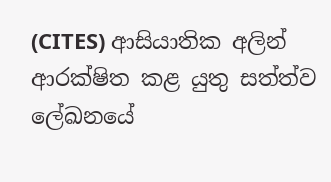(CITES) ආසියාතික අලින් ආරක්ෂිත කළ යුතු සත්ත්ව ලේඛනයේ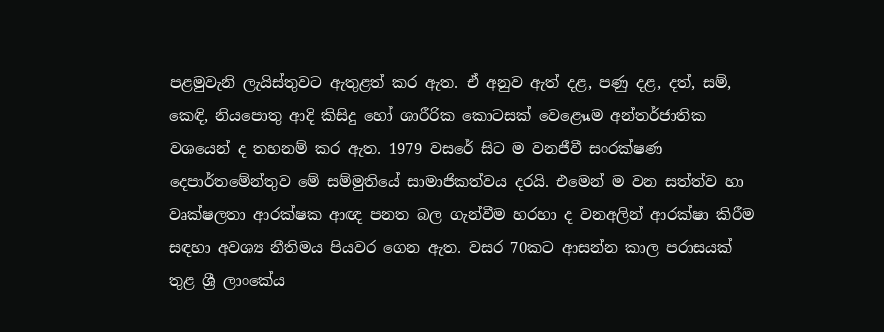පළමුවැනි ලැයිස්‌තුවට ඇතුළත් කර ඇත. ඒ අනුව ඇත් දළ, පණු දළ, දත්, සම්, කෙඳි, නියපොතු ආදි කිසිදු හෝ ශාරීරික කොටසක්‌ වෙළෙนම අන්තර්ජාතික වශයෙන් ද තහනම් කර ඇත. 1979 වසරේ සිට ම වනජීවී සංරක්ෂණ දෙපාර්තමේන්තුව මේ සම්මුතියේ සාමාජිකත්වය දරයි. එමෙන් ම වන සත්ත්ව හා වෘක්ෂලතා ආරක්ෂක ආඥ පනත බල ගැන්වීම හරහා ද වනඅලින් ආරක්ෂා කිරීම සඳහා අවශ්‍ය නීතිමය පියවර ගෙන ඇත. වසර 70කට ආසන්න කාල පරාසයක්‌ තුළ ශ්‍රී ලාංකේය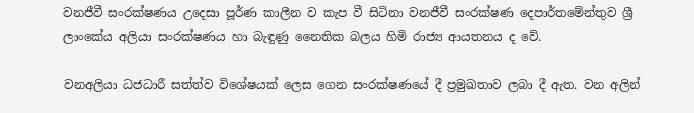වනජීවී සංරක්ෂණය උදෙසා පූර්ණ කාලීන ව කැප වී සිටිනා වනජීවී සංරක්ෂණ දෙපාර්තමේන්තුව ශ්‍රී ලාංකේය අලියා සංරක්ෂණය හා බැඳුණු නෛතික බලය හිමි රාජ්‍ය ආයතනය ද වේ.

වනඅලියා ධජධාරී සත්ත්ව විශේෂයක්‌ ලෙස ගෙන සංරක්ෂණයේ දී ප්‍රමුඛතාව ලබා දී ඇත. වන අලින්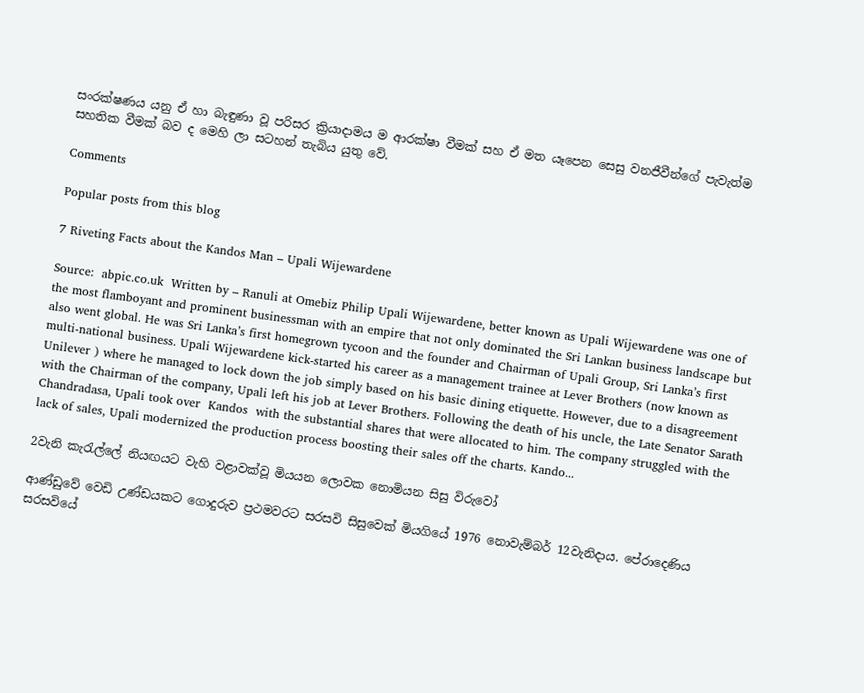සංරක්ෂණය යනු ඒ හා බැඳුණා වූ පරිසර ක්‍රියාදාමය ම ආරක්ෂා වීමක්‌ සහ ඒ මත යෑපෙන සෙසු වනජීවීන්ගේ පැවැත්ම සහතික වීමක්‌ බව ද මෙහි ලා සටහන් තැබිය යුතු වේ.

Comments

Popular posts from this blog

7 Riveting Facts about the Kandos Man – Upali Wijewardene

Source:  abpic.co.uk  Written by – Ranuli at Omebiz Philip Upali Wijewardene, better known as Upali Wijewardene was one of the most flamboyant and prominent businessman with an empire that not only dominated the Sri Lankan business landscape but also went global. He was Sri Lanka’s first homegrown tycoon and the founder and Chairman of Upali Group, Sri Lanka’s first multi-national business. Upali Wijewardene kick-started his career as a management trainee at Lever Brothers (now known as  Unilever ) where he managed to lock down the job simply based on his basic dining etiquette. However, due to a disagreement with the Chairman of the company, Upali left his job at Lever Brothers. Following the death of his uncle, the Late Senator Sarath Chandradasa, Upali took over  Kandos  with the substantial shares that were allocated to him. The company struggled with the lack of sales, Upali modernized the production process boosting their sales off the charts. Kando...

2වැනි කැරැල්ලේ නියඟයට වැහි වළාවක්වූ මියයන ලොවක නොමියන සිසු විරුවෝ

ආණ්ඩුවේ වෙඩි උණ්ඩයකට ගොදුරුව ප්‍රථමවරට සරසවි සිසුවෙක් මියගියේ 1976 නොවැම්බර් 12වැනිදාය. පේරාදෙණිය සරසවියේ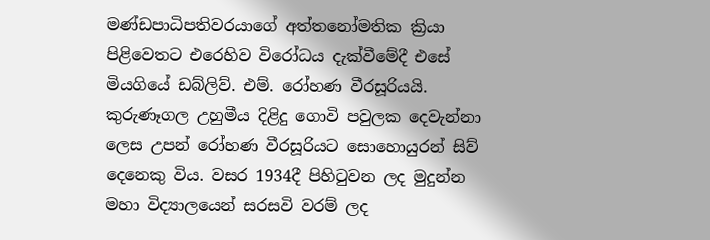මණ්ඩපාධිපතිවරයාගේ අත්තනෝමතික ක්‍රියා පිළිවෙතට එරෙහිව විරෝධය දැක්වීමේදී එසේ මියගියේ ඩබ්ලිව්. එම්. රෝහණ වීරසූරියයි. කුරුණෑගල උහුමීය දිළිදු ගොවි පවුලක දෙවැන්නා ලෙස උපන් රෝහණ වීරසූරියට සොහොයුරන් සිව් දෙනෙකු විය. වසර 1934දී පිහිටුවන ලද මුදුන්න මහා විද්‍යාලයෙන් සරසවි වරම් ලද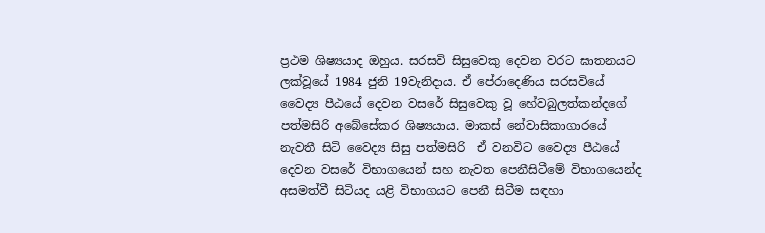ප්‍රථම ශිෂ්‍යයාද ඔහුය. සරසවි සිසුවෙකු දෙවන වරට ඝාතනයට ලක්වූයේ 1984 ජුනි 19වැනිදාය. ඒ පේරාදෙණිය සරසවියේ වෛද්‍ය පීඨයේ දෙවන වසරේ සිසුවෙකු වූ හේවබුලත්කන්දගේ පත්මසිරි අබේසේකර ශිෂ්‍යයාය. මාකස් නේවාසිකාගාරයේ නැවතී සිටි වෛද්‍ය සිසු පත්මසිරි  ඒ වනවිට වෛද්‍ය පීඨයේ දෙවන වසරේ විභාගයෙන් සහ නැවත පෙනීසිටීමේ විභාගයෙන්ද අසමත්වී සිටියද යළි විභාගයට පෙනී සිටීම සඳහා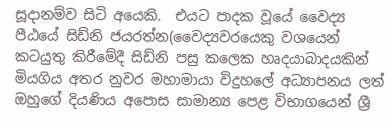සූදානම්ව සිටි අයෙකි.  එයට පාදක වූයේ වෛද්‍ය පීඨයේ සිඩ්නි ජයරත්න(වෛද්‍යවරයෙකු වශයෙන් කටයුතු කිරීමේදී සිඩ්නි පසු කලෙක හෘදයාබාදයකින් මියගිය අතර නුවර මහාමායා විදුහලේ අධ්‍යාපනය ලත් ඔහුගේ දියණිය අපොස සාමාන්‍ය පෙළ විභාගයෙන් ශ්‍රී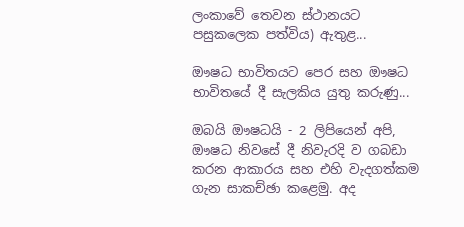ලංකාවේ තෙවන ස්ථානයට පසුකලෙක පත්විය) ඇතුළ...

ඖෂධ භාවිතයට පෙර සහ ඖෂධ භාවිතයේ දී සැලකිය යුතු කරුණු...

ඔබයි ඖෂධයි - 2 ලිපියෙන් අපි, ඖෂධ නිවසේ දී නිවැරදි ව ගබඩා කරන ආකාරය සහ එහි වැදගත්කම ගැන සාකච්ඡා කළෙමු. අද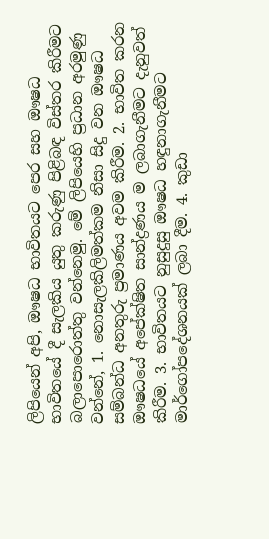ලිපියෙන් අපි, ඖෂධ භාවිතයට පෙර සහ ඖෂධ භාවිතයේ දී සැලකිය යුතු කරුණු පිළිබඳ විස්‌තර කිරීමට බලාපොරොත්තු වන්නෙමු. මේ ලිපියෙහි ප්‍රධාන අරමුණු වන්නේ, 1. නොසැලකිලිමත්කම නිසා සිදු වන ඖෂධ සම්බන්ධ අනතුරු ප්‍රමාණය අවම කිරීම. 2. භාවිත කරන ඖෂධයේ අපේක්ෂිත සාන්ද්‍රණය ම ලබාගැනීමට දැනුවත් කිරීම. 3. භාවිතයට නුසුදුසු ඖෂධ හඳුනාගැනීමට මාර්ගෝපදේශනයක්‌ ලබා දීම. 4. කුඩා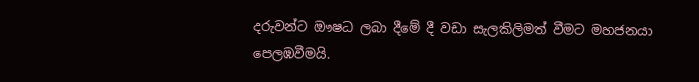දරුවන්ට ඖෂධ ලබා දීමේ දී වඩා සැලකිලිමත් වීමට මහජනයා පෙලඹවීමයි.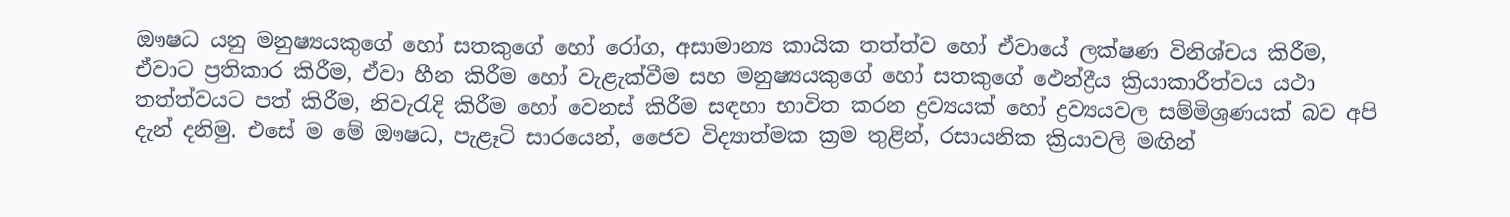ඖෂධ යනු මනුෂ්‍යයකුගේ හෝ සතකුගේ හෝ රෝග, අසාමාන්‍ය කායික තත්ත්ව හෝ ඒවායේ ලක්ෂණ විනිශ්චය කිරීම, ඒවාට ප්‍රතිකාර කිරීම, ඒවා හීන කිරීම හෝ වැළැක්‌වීම සහ මනුෂ්‍යයකුගේ හෝ සතකුගේ ඵෙන්ද්‍රීය ක්‍රියාකාරීත්වය යථා තත්ත්වයට පත් කිරීම, නිවැරැදි කිරීම හෝ වෙනස්‌ කිරීම සඳහා භාවිත කරන ද්‍රව්‍යයක්‌ හෝ ද්‍රව්‍යයවල සම්මිශ්‍රණයක්‌ බව අපි දැන් දනිමු. එසේ ම මේ ඖෂධ, පැළෑටි සාරයෙන්, ජෛව විද්‍යාත්මක ක්‍රම තුළින්, රසායනික ක්‍රියාවලි මඟින්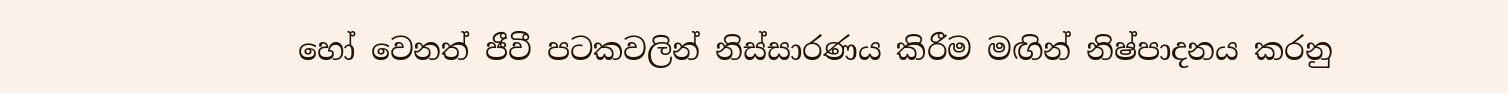හෝ වෙනත් ජීවී පටකවලින් නිස්‌සාරණය කිරීම මඟින් නිෂ්පාදනය කරනු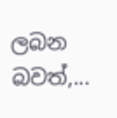ලබන බවත්,...